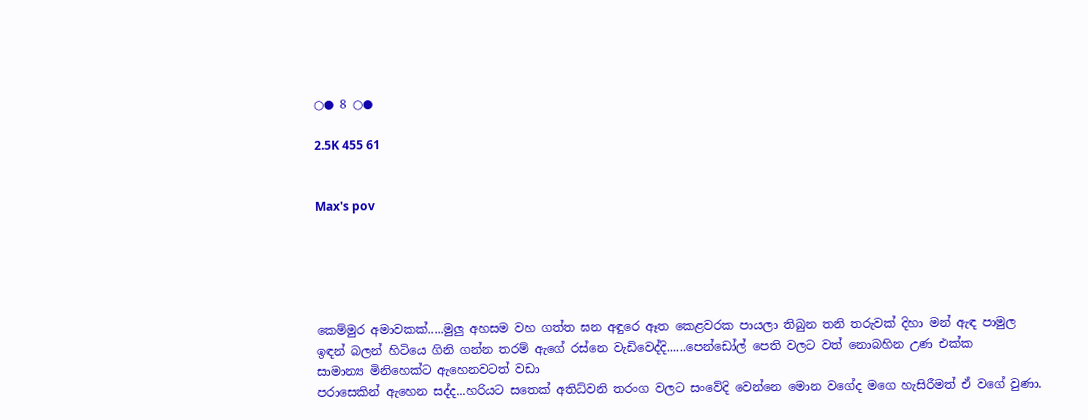○● 8 ○●

2.5K 455 61


Max's pov





කෙම්මුර අමාවකක්.....මුලු අහසම වහ ගත්ත ඝන අඳුරෙ ඈත කෙළවරක පායලා තිබුන තනි තරුවක් දිහා මන් ඇඳ පාමුල
ඉඳන් බලන් හිටියෙ ගිනි ගන්න තරම් ඇගේ රස්නෙ වැඩිවෙද්දි......පෙන්ඩෝල් පෙති වලට වත් නොබහින උණ එක්ක
සාමාන්‍ය මිනිහෙක්ට ඇහෙනවටත් වඩා
පරාසෙකින් ඇහෙන සද්ද...හරියට සතෙක් අතිධ්වනි තරංග වලට සංවේදි වෙන්නෙ මොන වගේද මගෙ හැසිරීමත් ඒ වගේ වුණා.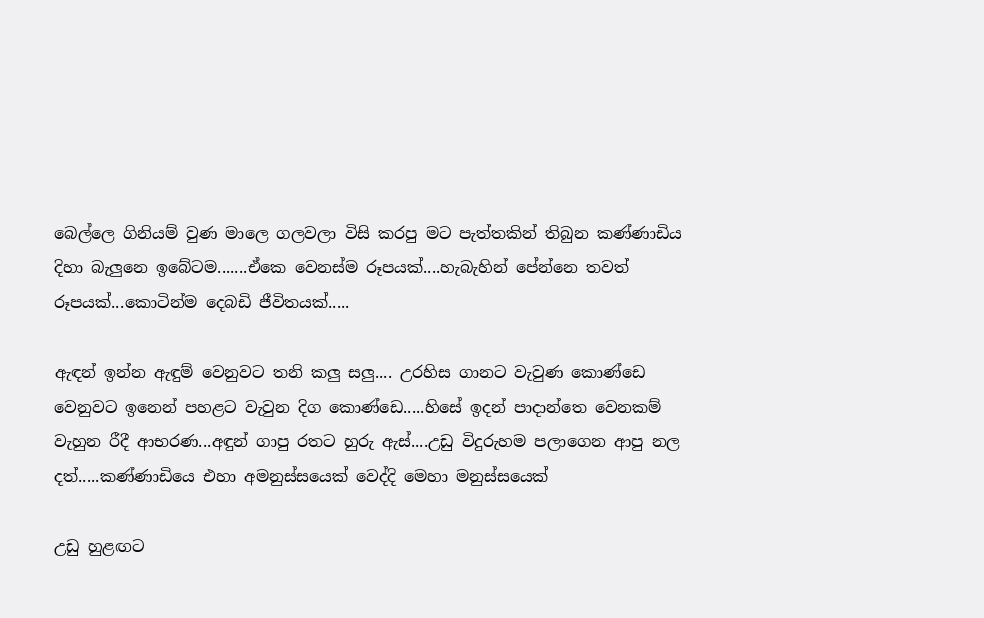බෙල්ලෙ ගිනියම් වුණ මාලෙ ගලවලා විසි කරපු මට පැත්තකින් තිබුන කණ්ණාඩිය දිහා බැලුනෙ ඉබේටම.......ඒකෙ වෙනස්ම රූපයක්....හැබැහින් පේන්නෙ තවත් රූපයක්...කොටින්ම දෙබඩි ජීවිතයක්.....

ඇඳන් ඉන්න ඇඳුම් වෙනුවට තනි කලු සලු.... උරහිස ගානට වැවුණ කොණ්ඩෙ වෙනුවට ඉනෙන් පහළට වැවුන දිග කොණ්ඩෙ.....හිසේ ඉදන් පාදාන්තෙ වෙනකම් වැහුන රීදී ආභරණ...අඳුන් ගාපු රතට හුරු ඇස්....උඩු විදුරුහම පලාගෙන ආපු නල දත්.....කණ්ණාඩියෙ එහා අමනුස්සයෙක් වෙද්දි මෙහා මනුස්සයෙක්

උඩු හුළඟට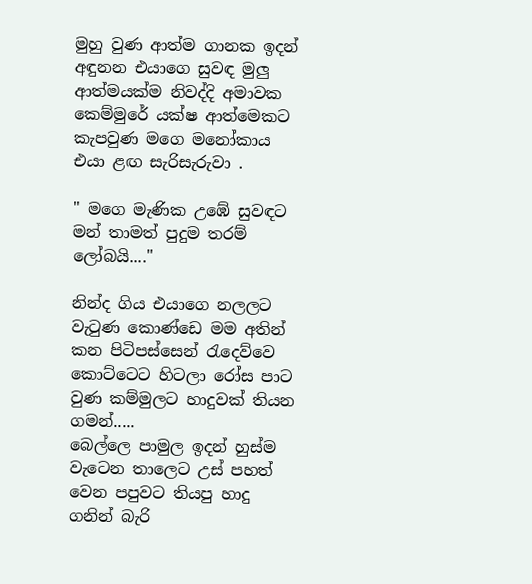මුහු වුණ ආත්ම ගානක ඉදන් අඳුනන එයාගෙ සුවඳ මුලු ආත්මයක්ම නිවද්දි අමාවක කෙම්මුරේ යක්ෂ ආත්මෙකට කැපවුණ මගෙ මනෝකාය එයා ළඟ සැරිසැරුවා .

" මගෙ මැණික උඹේ සුවඳට මන් තාමත් පුදුම තරම් ලෝබයි...."

නින්ද ගිය එයාගෙ නලලට වැටුණ කොණ්ඩෙ මම අතින් කන පිටිපස්සෙන් රැදෙව්වෙ කොට්ටෙට හිටලා රෝස පාට වුණ කම්මුලට හාදුවක් තියන ගමන්.....
බෙල්ලෙ පාමුල ඉදන් හුස්ම වැටෙන තාලෙට උස් පහත් වෙන පපුවට තියපු හාදු ගනින් බැරි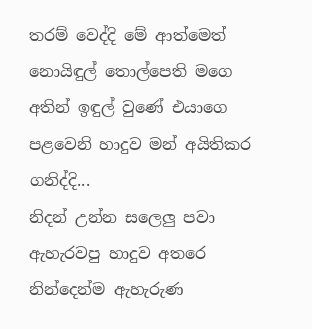තරම් වෙද්දි මේ ආත්මෙත්
නොයිඳුල් තොල්පෙති මගෙ අතින් ඉඳුල් වුණේ එයාගෙ පළවෙනි හාදුව මන් අයිතිකර ගනිද්දි...
නිදන් උන්න සලෙලු පවා ඇහැරවපු හාදුව අතරෙ නින්දෙන්ම ඇහැරුණ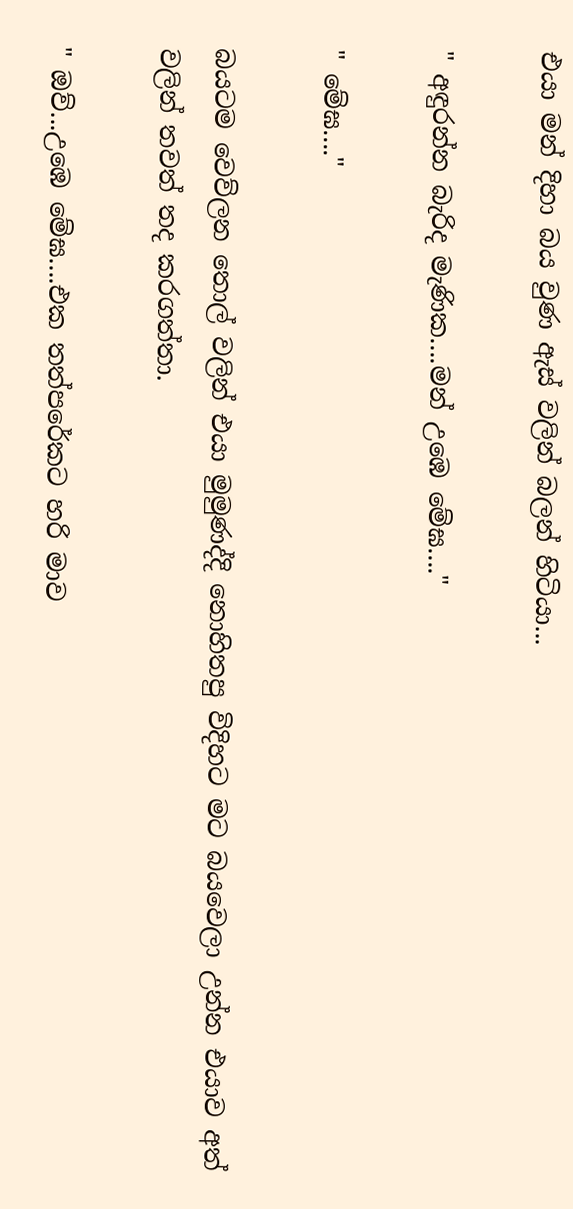එයා මන් දිහා බය වුණ ඇස් වලින් බලන් හිටියා...

" අඳුරන්න බැරිද මැණික....මන් උඹෙ මේඝ...."

" මේඝ...."

බයටම වෙව්ලන තොල් වලින් එයා මුමුණද්දි නොහිතපු විදිහට මට බයවෙලා උන්න එයාව අත් වලින් තවත් තද කරගත්තා.

" ඔව්...උඹෙ මේඝ....එක තත්පරේකට හරි මාව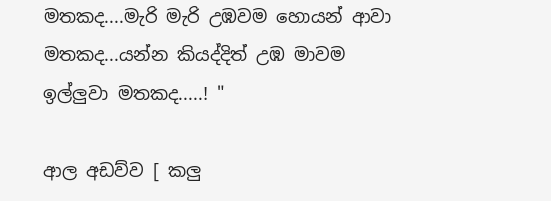මතකද....මැරි මැරි උඹවම හොයන් ආවා මතකද...යන්න කියද්දිත් උඹ මාවම ඉල්ලුවා මතකද.....! "

ආල අඩව්ව [ කලු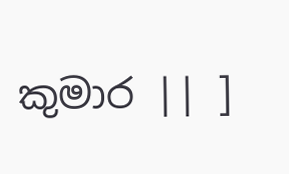කුමාර || ]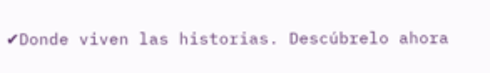✔Donde viven las historias. Descúbrelo ahora